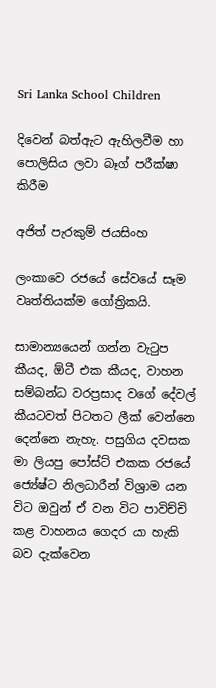Sri Lanka School Children

දිවෙන් බත්ඇට ඇහිලවීම හා පොලිසිය ලවා බෑග් පරීක්ෂා කිරීම

අජිත් පැරකුම් ජයසිංහ

ලංකාවෙ රජයේ සේවයේ සෑම වෘත්තියක්ම ගෝත්‍රිකයි.

සාමාන්‍යයෙන් ගන්න වැටුප කීයද, ඕටී එක කීයද, වාහන සම්බන්ධ වරප්‍රසාද වගේ දේවල් කීයටවත් පිටතට ලීක් වෙන්නෙ දෙන්නෙ නැහැ. පසුගිය දවසක මා ලියපු පෝස්ට් එකක රජයේ ජ්‍යේෂ්ට නිලධාරීන් විශ්‍රාම යන විට ඔවුන් ඒ වන විට පාවිච්චි කළ වාහනය ගෙදර යා හැකි බව දැක්වෙන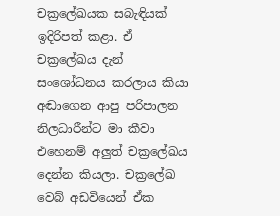චක්‍රලේඛයක සබැඳියක් ඉදිරිපත් කළා. ඒ චක්‍රලේඛය දැන් සංශෝධනය කරලාය කියා අඬාගෙන ආපු පරිපාලන නිලධාරීන්ට මා කීවා එහෙනම් අලුත් චක්‍රලේඛය දෙන්න කියලා. චක්‍රලේඛ වෙබ් අඩවියෙන් ඒක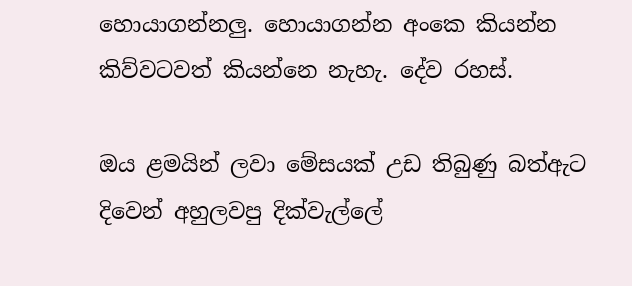හොයාගන්නලු. හොයාගන්න අංකෙ කියන්න කිව්වටවත් කියන්නෙ නැහැ. දේව රහස්.

ඔය ළමයින් ලවා මේසයක් උඩ තිබුණු බත්ඇට දිවෙන් අහුලවපු දික්වැල්ලේ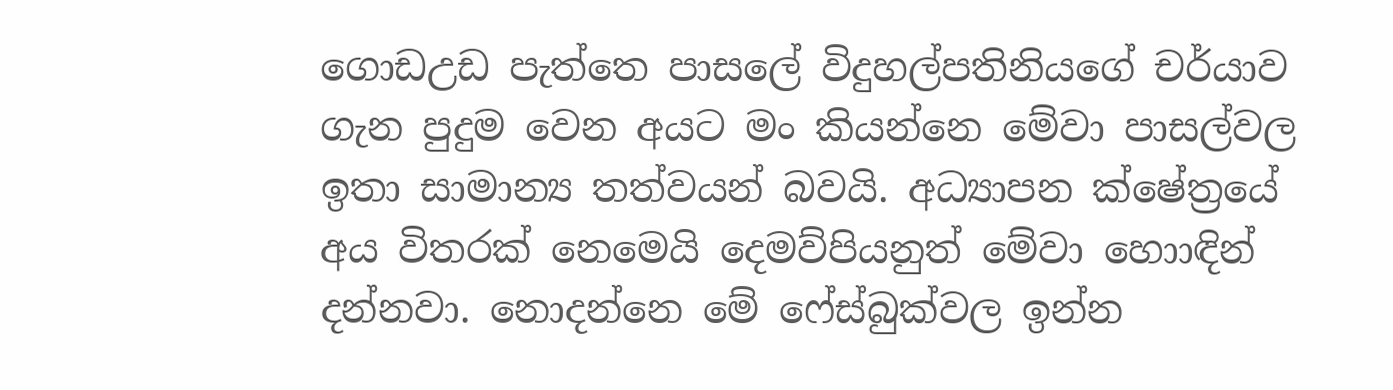ගොඩඋඩ පැත්තෙ පාසලේ විදුහල්පතිනියගේ චර්යාව ගැන පුදුම වෙන අයට මං කියන්නෙ මේවා පාසල්වල ඉතා සාමාන්‍ය තත්වයන් බවයි. අධ්‍යාපන ක්ෂේත්‍රයේ අය විතරක් නෙමෙයි දෙමව්පියනුත් මේවා හොාඳින් දන්නවා. නොදන්නෙ මේ ෆේස්බුක්වල ඉන්න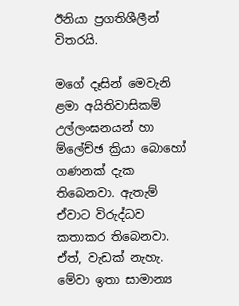ඊනියා ප්‍රගතිශීලීන් විතරයි.

මගේ දෑසින් මෙවැනි ළමා අයිතිවාසිකම් උල්ලංඝනයන් හා ම්ලේච්ඡ ක්‍රියා බොහෝ ගණනක් දැක තිබෙනවා. ඇතැම් ඒවාට විරුද්ධව කතාකර තිබෙනවා. ඒත්, වැඩක් නැහැ. මේවා ඉතා සාමාන්‍ය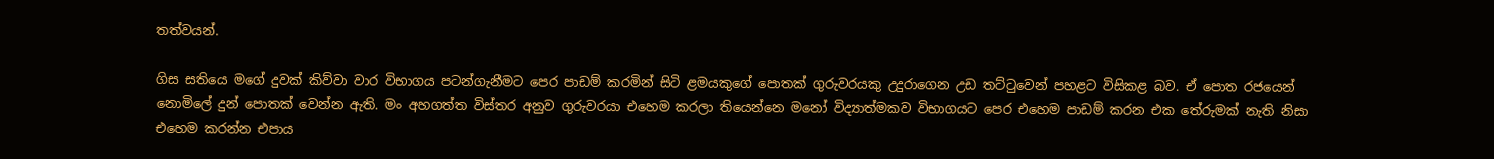තත්වයන්.

ගිස සතියෙ මගේ දුවක් කිව්වා වාර විභාගය පටන්ගැනීමට පෙර පාඩම් කරමින් සිටි ළමයකුගේ පොතක් ගුරුවරයකු උදුරාගෙන උඩ තට්ටුවෙන් පහළට විසිකළ බව. ඒ පොත රජයෙන් නොමිලේ දුන් පොතක් වෙන්න ඇති. මං අහගත්ත විස්තර අනුව ගුරුවරයා එහෙම කරලා තියෙන්නෙ මනෝ විද්‍යාත්මකව විභාගයට පෙර එහෙම පාඩම් කරන එක තේරුමක් නැති නිසා එහෙම කරන්න එපාය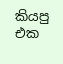කියපු එක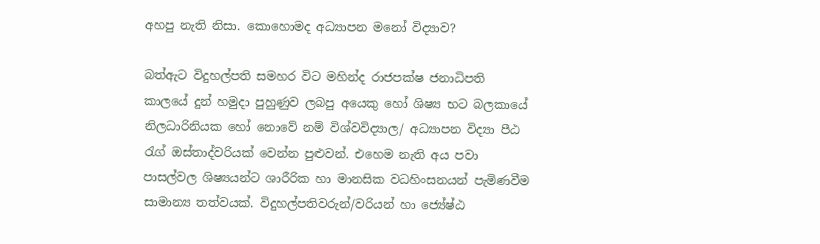අහපු නැති නිසා. කොහොමද අධ්‍යාපන මනෝ විද්‍යාව?

බත්ඇට විදුහල්පති සමහර විට මහින්ද රාජපක්ෂ ජනාධිපති කාලයේ දුන් හමුදා පුහුණුව ලබපු අයෙකු හෝ ශිෂ්‍ය භට බලකායේ නිලධාරිනියක හෝ නොවේ නම් විශ්වවිද්‍යාල/ අධ්‍යාපන විද්‍යා පීඨ රැග් ඔස්තාද්වරියක් වෙන්න පුළුවන්. එහෙම නැති අය පවා පාසල්වල ශිෂ්‍යයන්ට ශාරීරික හා මානසික වධහිංසනයන් පැමිණවීම සාමාන්‍ය තත්වයක්. විදුහල්පතිවරුන්/වරියන් හා ජ්‍යේෂ්ඨ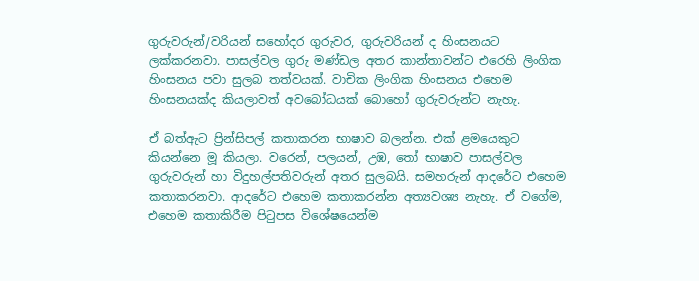ගුරුවරුන්/වරියන් සහෝදර ගුරුවර, ගුරුවරියන් ද හිංසනයට ලක්කරනවා. පාසල්වල ගුරු මණ්ඩල අතර කාන්තාවන්ට එරෙහි ලිංගික හිංසනය පවා සුලබ තත්වයක්. වාචික ලිංගික හිංසනය එහෙම හිංසනයක්ද කියලාවත් අවබෝධයක් බොහෝ ගුරුවරුන්ට නැහැ.

ඒ බත්ඇට ප්‍රින්සිපල් කතාකරන භාෂාව බලන්න. එක් ළමයෙකුට කියන්නෙ මූ කියලා. වරෙන්, පලයන්, උඹ, තෝ භාෂාව පාසල්වල ගුරුවරුන් හා විදුහල්පතිවරුන් අතර සුලබයි. සමහරුන් ආදරේට එහෙම කතාකරනවා. ආදරේට එහෙම කතාකරන්න අත්‍යවශ්‍ය නැහැ. ඒ වගේම, එහෙම කතාකිරීම පිටුපස විශේෂයෙන්ම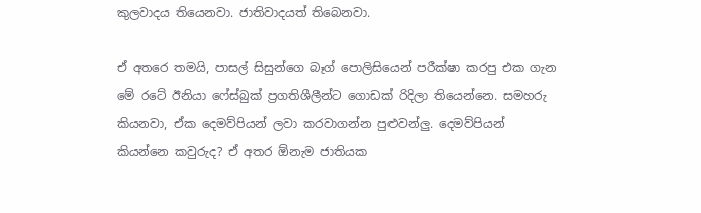කුලවාදය තියෙනවා. ජාතිවාදයත් තිබෙනවා.

ඒ අතරෙ තමයි, පාසල් සිසුන්ගෙ බෑග් පොලිසියෙන් පරීක්ෂා කරපු එක ගැන මේ රටේ ඊනියා ෆේස්බුක් ප්‍රගතිශීලීන්ට ගොඩක් රිදිලා තියෙන්නෙ. සමහරු කියනවා, ඒක දෙමව්පියන් ලවා කරවාගන්න පුළුවන්ලු. දෙමව්පියන් කියන්නෙ කවුරුද? ඒ අතර ඕනැම ජාතියක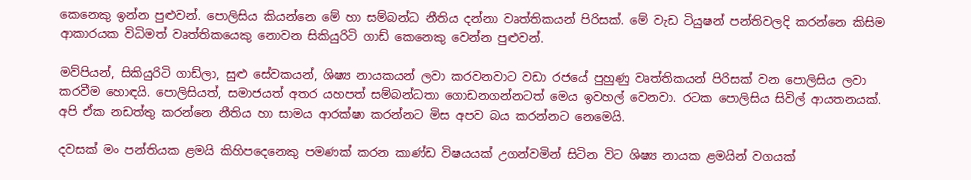කෙනෙකු ඉන්න පුළුවන්. පොලිසිය කියන්නෙ මේ හා සම්බන්ධ නීතිය දන්නා වෘත්තිකයන් පිරිසක්. මේ වැඩ ටියුෂන් පන්තිවලදි කරන්නෙ කිසිම ආකාරයක විධිමත් වෘත්තිකයෙකු නොවන සිකියුරිටි ගාඩ් කෙනෙකු වෙන්න පුළුවන්.

මව්පියන්, සිකියුරිටි ගාඩ්ලා, සුළු සේවකයන්, ශිෂ්‍ය නායකයන් ලවා කරවනවාට වඩා රජයේ පුහුණු වෘත්තිකයන් පිරිසක් වන පොලිසිය ලවා කරවීම හොඳයි. පොලිසියත්, සමාජයත් අතර යහපත් සම්බන්ධතා ගොඩනගන්නටත් මෙය ඉවහල් වෙනවා. රටක පොලිසිය සිවිල් ආයතනයක්. අපි ඒක නඩත්තු කරන්නෙ නීතිය හා සාමය ආරක්ෂා කරන්නට මිස අපව බය කරන්නට නෙමෙයි.

දවසක් මං පන්තියක ළමයි කිහිපදෙනෙකු පමණක් කරන කාණ්ඩ විෂයයක් උගන්වමින් සිටින විට ශිෂ්‍ය නායක ළමයින් වගයක්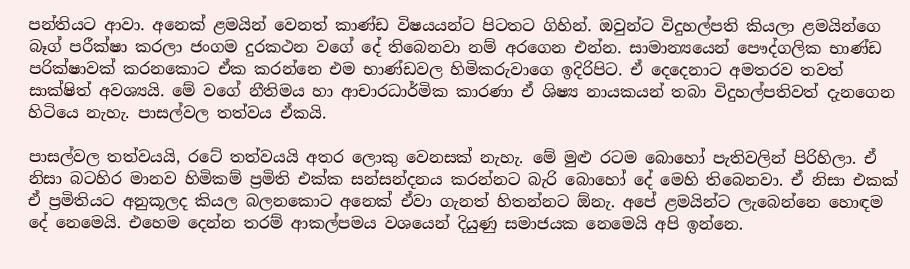පන්තියට ආවා. අනෙක් ළමයින් වෙනත් කාණ්ඩ විෂයයන්ට පිටතට ගිහින්. ඔවුන්ට විදුහල්පති කියලා ළමයින්ගෙ බෑග් පරීක්ෂා කරලා ජංගම දුරකථන වගේ දේ තිබෙනවා නම් අරගෙන එන්න. සාමාන්‍යයෙන් පෞද්ගලික භාණ්ඩ පරික්ෂාවක් කරනකොට ඒක කරන්නෙ එම භාණ්ඩවල හිමිකරුවාගෙ ඉදිරිපිට. ඒ දෙදෙනාට අමතරව තවත් සාක්ෂිත් අවශ්‍යයි. මේ වගේ නීතිමය හා ආචාරධාර්මික කාරණා ඒ ශිෂ්‍ය නායකයන් තබා විදුහල්පතිවත් දැනගෙන හිටියෙ නැහැ. පාසල්වල තත්වය ඒකයි.

පාසල්වල තත්වයයි, රටේ තත්වයයි අතර ලොකු වෙනසක් නැහැ. මේ මුළු රටම බොහෝ පැතිවලින් පිරිහිලා. ඒ නිසා බටහිර මානව හිමිකම් ප්‍රමිති එක්ක සන්සන්දනය කරන්නට බැරි බොහෝ දේ මෙහි තිබෙනවා. ඒ නිසා එකක් ඒ ප්‍රමිතියට අනුකූලද කියල බලනකොට අනෙක් ඒවා ගැනත් හිතන්නට ඕනැ. අපේ ළමයින්ට ලැබෙන්නෙ හොඳම දේ නෙමෙයි. එහෙම දෙන්න තරම් ආකල්පමය වශයෙන් දියුණු සමාජයක නෙමෙයි අපි ඉන්නෙ.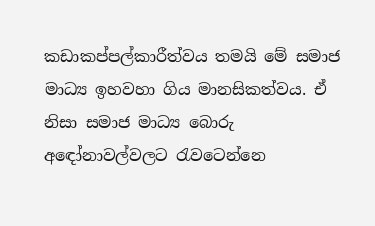කඩාකප්පල්කාරීත්වය තමයි මේ සමාජ මාධ්‍ය ඉහවහා ගිය මානසිකත්වය. ඒ නිසා සමාජ මාධ්‍ය බොරු අඳෝනාවල්වලට රැවටෙන්නෙ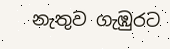නැතුව ගැඹුරට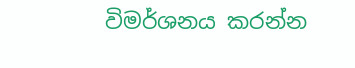විමර්ශනය කරන්න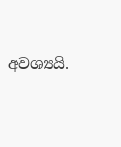අවශ්‍යයි.